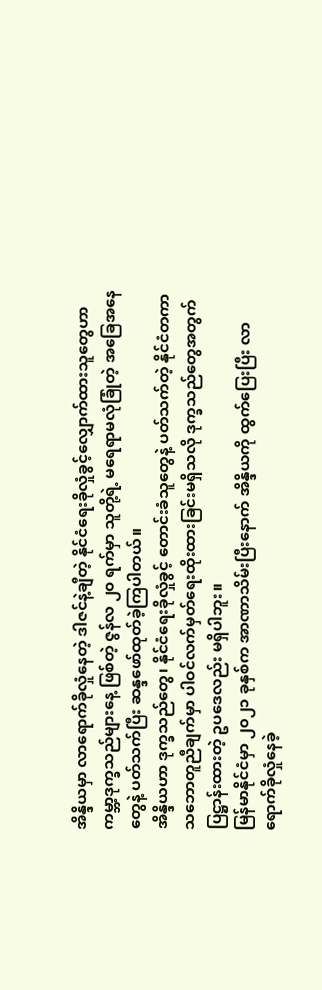အိန္ဒိယမှာ လာရောက်ခိုလှုံနေတဲ့ ဒါဇင်နဲ့ချီတဲ့ နိုင်ငံရေးခိုလှုံခွင့်လျှောက်ထားသူတွေဟာ ကမ္ဘာ့ဒုက္ခသည်များနေ့ ဖြစ်တဲ့ ဇွန်လ ၂၀ ရက်မှာ သူတို့ရဲ့ မရေရာမလုံခြုံတဲ့ အခြေအနေတွေနဲ့ ပတ်သက်ပြီး ဆန္ဒဖော်ထုတ်ခဲ့ကြပါတယ်။
အိန္ဒိယဟာ ဒုက္ခသည်တွေ၊ နိုင်ငံရေးခိုလှုံခွင့် တောင်းခံသူတွေနဲ့ ပတ်သက်တဲ့ နိုင်ငံတကာ သဘောတူညီချက်မှာ ပါဝင်လက်မှတ်ရေးထိုးထားခြင်းမရှိသလို ဒုက္ခသည်တွေအတွက် ပြဋ္ဌာန်းထားတဲ့ ဥပဒေလည်း မရှိပါဘူး။
မြန်မာနိုင်ငံမှာ ၂၀၂၁ ခုနှစ်က အာဏာသိမ်းပြီးနောက် အိန္ဒိယကို ထွက်ပြေးပြီး လာရောက်ခိုလှုံနေခဲ့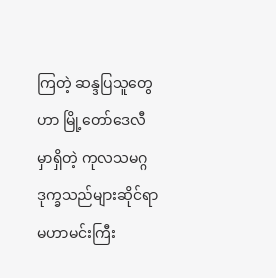ကြတဲ့ ဆန္ဒပြသူတွေဟာ မြို့တော်ဒေလီမှာရှိတဲ့ ကုလသမဂ္ဂဒုက္ခသည်များဆိုင်ရာမဟာမင်းကြီး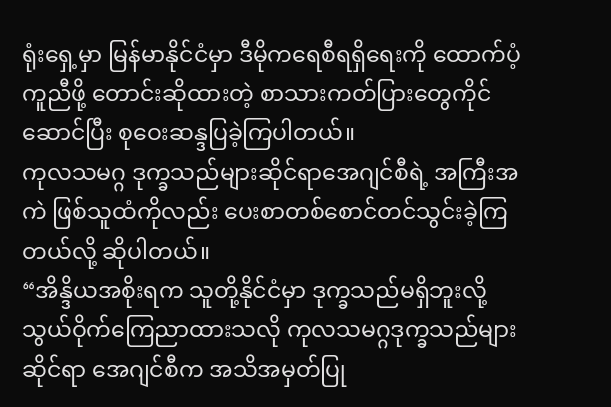ရုံးရှေ့မှာ မြန်မာနိုင်ငံမှာ ဒီမိုကရေစီရရှိရေးကို ထောက်ပံ့ကူညီဖို့ တောင်းဆိုထားတဲ့ စာသားကတ်ပြားတွေကိုင်ဆောင်ပြီး စုဝေးဆန္ဒပြခဲ့ကြပါတယ်။
ကုလသမဂ္ဂ ဒုက္ခသည်များဆိုင်ရာအေဂျင်စီရဲ့ အကြီးအကဲ ဖြစ်သူထံကိုလည်း ပေးစာတစ်စောင်တင်သွင်းခဲ့ကြတယ်လို့ ဆိုပါတယ်။
“အိန္ဒိယအစိုးရက သူတို့နိုင်ငံမှာ ဒုက္ခသည်မရှိဘူးလို့ သွယ်ဝိုက်ကြေညာထားသလို ကုလသမဂ္ဂဒုက္ခသည်များဆိုင်ရာ အေဂျင်စီက အသိအမှတ်ပြု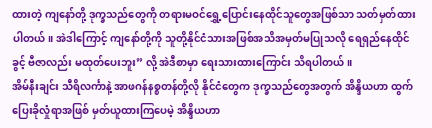ထားတဲ့ ကျနော်တို့ ဒုက္ခသည်တွေကို တရားမဝင်ရွှေ့ပြောင်းနေထိုင်သူတွေအဖြစ်သာ သတ်မှတ်ထားပါတယ်။ အဲဒါကြောင့် ကျနော်တို့ကို သူတို့နိုင်ငံသားအဖြစ်အသိအမှတ်မပြုသလို ရေရှည်နေထိုင်ခွင့် ဗီဇာလည်း မထုတ်ပေးဘူး” လို့ အဲဒီစာမှာ ရေးသားထားကြောင်း သိရပါတယ်။
အိမ်နီးချင်း သီရိလင်္ကာနဲ့ အာဖဂန်နစ္စတန်တို့လို နိုင်ငံတွေက ဒုက္ခသည်တွေအတွက် အိန္ဒိယဟာ ထွက်ပြေးခိုလှုံရာအဖြစ် မှတ်ယူထားကြပေမဲ့ အိန္ဒိယဟာ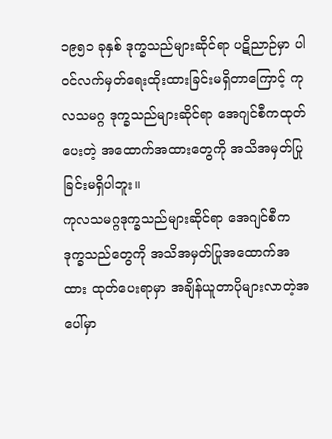၁၉၅၁ ခုနှစ် ဒုက္ခသည်များဆိုင်ရာ ပဋိညာဉ်မှာ ပါဝင်လက်မှတ်ရေးထိုးထားခြင်းမရှိတာကြောင့် ကုလသမဂ္ဂ ဒုက္ခသည်များဆိုင်ရာ အေဂျင်စီကထုတ်ပေးတဲ့ အထောက်အထားတွေကို အသိအမှတ်ပြုခြင်းမရှိပါဘူး။
ကုလသမဂ္ဂဒုက္ခသည်များဆိုင်ရာ အေဂျင်စီက ဒုက္ခသည်တွေကို အသိအမှတ်ပြုအထောက်အထား ထုတ်ပေးရာမှာ အချိန်ယူတာပိုများလာတဲ့အပေါ်မှာ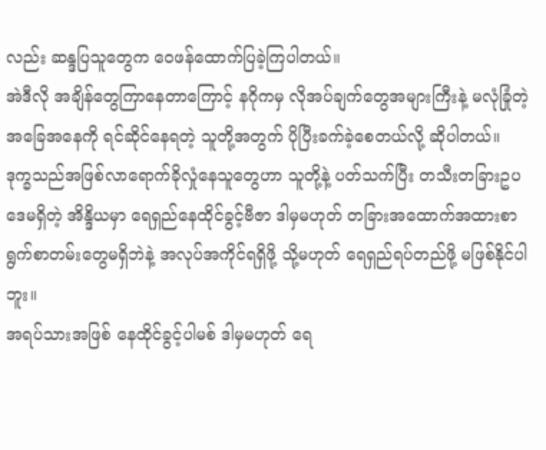လည်း ဆန္ဒပြသူတွေက ဝေဖန်ထောက်ပြခဲ့ကြပါတယ်။
အဲဒီလို အချိန်တွေကြာနေတာကြောင့် နဂိုကမှ လိုအပ်ချက်တွေအများကြီးနဲ့ မလုံခြုံတဲ့ အခြေအနေကို ရင်ဆိုင်နေရတဲ့ သူတို့အတွက် ပိုပြီးခက်ခဲ့စေတယ်လို့ ဆိုပါတယ်။
ဒုက္ခသည်အဖြစ်လာရောက်ခိုလှုံနေသူတွေဟာ သူတို့နဲ့ ပတ်သက်ပြီး တသီးတခြားဥပဒေမရှိတဲ့ အိန္ဒိယမှာ ရေရှည်နေထိုင်ခွင့်ဗီဇာ ဒါမှမဟုတ် တခြားအထောက်အထားစာရွက်စာတမ်းတွေမရှိဘဲနဲ့ အလုပ်အကိုင်ရရှိဖို့ သို့မဟုတ် ရေရှည်ရပ်တည်ဖို့ မဖြစ်နိုင်ပါဘူး။
အရပ်သားအဖြစ် နေထိုင်ခွင့်ပါမစ် ဒါမှမဟုတ် ရေ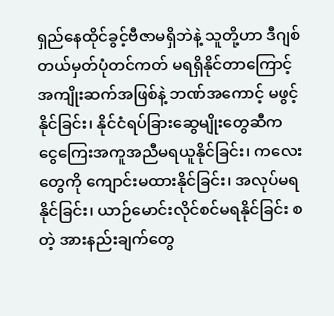ရှည်နေထိုင်ခွင့်ဗီဇာမရှိဘဲနဲ့ သူတို့ဟာ ဒီဂျစ်တယ်မှတ်ပုံတင်ကတ် မရရှိနိုင်တာကြောင့် အကျိုးဆက်အဖြစ်နဲ့ ဘဏ်အကောင့် မဖွင့်နိုင်ခြင်း၊ နိုင်ငံရပ်ခြားဆွေမျိုးတွေဆီက ငွေကြေးအကူအညီမရယူနိုင်ခြင်း၊ ကလေးတွေကို ကျောင်းမထားနိုင်ခြင်း၊ အလုပ်မရနိုင်ခြင်း၊ ယာဉ်မောင်းလိုင်စင်မရနိုင်ခြင်း စတဲ့ အားနည်းချက်တွေ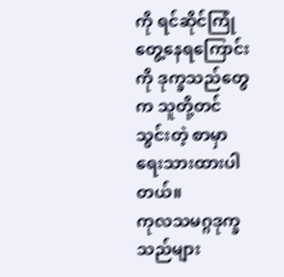ကို ရင်ဆိုင်ကြုံတွေ့နေရကြောင်းကို ဒုက္ခသည်တွေက သူတို့တင်သွင်းတဲ့ စာမှာ ရေးသားထားပါတယ်။
ကုလသမဂ္ဂဒုက္ခသည်များ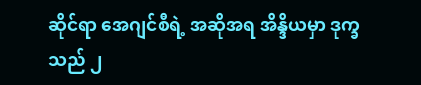ဆိုင်ရာ အေဂျင်စီရဲ့ အဆိုအရ အိန္ဒိယမှာ ဒုက္ခသည် ၂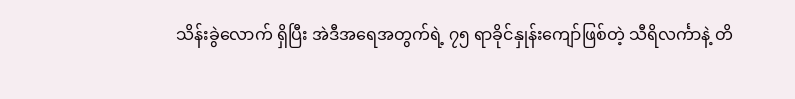သိန်းခွဲလောက် ရှိပြီး အဲဒီအရေအတွက်ရဲ့ ၇၅ ရာခိုင်နှုန်းကျော်ဖြစ်တဲ့ သီရိလင်္ကာနဲ့ တိ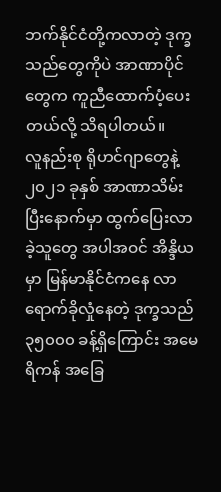ဘက်နိုင်ငံတို့ကလာတဲ့ ဒုက္ခသည်တွေကိုပဲ အာဏာပိုင်တွေက ကူညီထောက်ပံ့ပေးတယ်လို့ သိရပါတယ်။
လူနည်းစု ရိုဟင်ဂျာတွေနဲ့ ၂၀၂၁ ခုနှစ် အာဏာသိမ်းပြီးနောက်မှာ ထွက်ပြေးလာခဲ့သူတွေ အပါအဝင် အိန္ဒိယမှာ မြန်မာနိုင်ငံကနေ လာရောက်ခိုလှုံနေတဲ့ ဒုက္ခသည် ၃၅၀၀၀ ခန့်ရှိကြောင်း အမေရိကန် အခြေ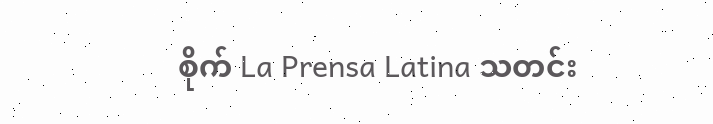စိုက် La Prensa Latina သတင်း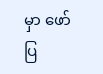မှာ ဖော်ပြ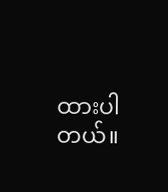ထားပါတယ်။